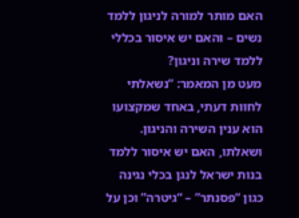האם מותר למורה לניגון ללמד נשים – והאם יש איסור בכללי ללמד שירה וניגון?
מעט מן המאמר: “נשאלתי לחוות דעתי, באחד שמקצועו הוא ענין השירה והניגון. ושאלתו, האם יש איסור ללמד בנות ישראל לנגן בכלי נגינה כגון “פסנתר” – “גיטרה” וכן על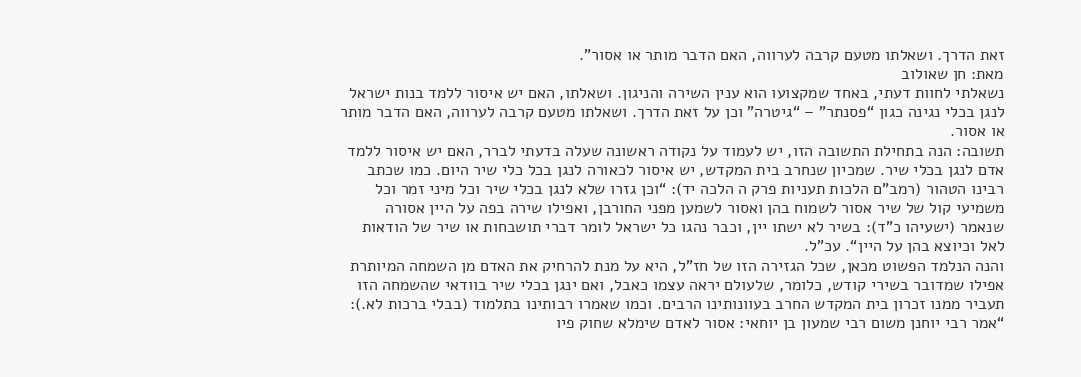זאת הדרך. ושאלתו מטעם קרבה לערווה, האם הדבר מותר או אסור”.
מאת: חן שאולוב
נשאלתי לחוות דעתי, באחד שמקצועו הוא ענין השירה והניגון. ושאלתו, האם יש איסור ללמד בנות ישראל לנגן בכלי נגינה כגון “פסנתר” – “גיטרה” וכן על זאת הדרך. ושאלתו מטעם קרבה לערווה, האם הדבר מותר או אסור.
תשובה: הנה בתחילת התשובה הזו, יש לעמוד על נקודה ראשונה שעלה בדעתי לברר, האם יש איסור ללמד אדם לנגן בכלי שיר. שמכיון שנחרב בית המקדש, יש איסור לכאורה לנגן בכל כלי שיר היום. כמו שכתב רבינו הטהור (רמב”ם הלכות תעניות פרק ה הלכה יד): “וכן גזרו שלא לנגן בכלי שיר וכל מיני זמר וכל משמיעי קול של שיר אסור לשמוח בהן ואסור לשמען מפני החורבן, ואפילו שירה בפה על היין אסורה שנאמר (ישעיהו כ”ד): בשיר לא ישתו יין, וכבר נהגו כל ישראל לומר דברי תושבחות או שיר של הודאות לאל וכיוצא בהן על היין“. עכ”ל.
והנה הנלמד הפשוט מכאן, שכל הגזירה הזו של חז”ל, היא על מנת להרחיק את האדם מן השמחה המיותרת אפילו שמדובר בשירי קודש, כלומר, שלעולם יראה עצמו כאבל, ואם ינגן בכלי שיר בוודאי שהשמחה הזו תעביר ממנו זכרון בית המקדש החרב בעוונותינו הרבים. וכמו שאמרו רבותינו בתלמוד (בבלי ברכות לא.): “אמר רבי יוחנן משום רבי שמעון בן יוחאי: אסור לאדם שימלא שחוק פיו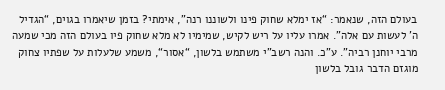בעולם הזה, שנאמר: “אז ימלא שחוק פינו ולשוננו רנה”, אימתי? בזמן שיאמרו בגוים, “הגדיל ה’ לעשות עם אלה”. אמרו עליו על ריש לקיש, שמימיו לא מלא שחוק פיו בעולם הזה מכי שמעה מרבי יוחנן רביה”. ע”כ. והנה רשב”י משתמש בלשון, “אסור“, משמע שלעלות על שפתיו צחוק מוגזם הדבר גובל בלשון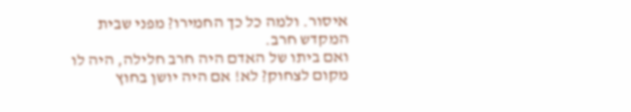איסור. ולמה כל כך החמירו? מפני שבית המקדש חרב.
ואם ביתו של האדם היה חרב חלילה, היה לו מקום לצחוק? לא! אם היה יושן בחוץ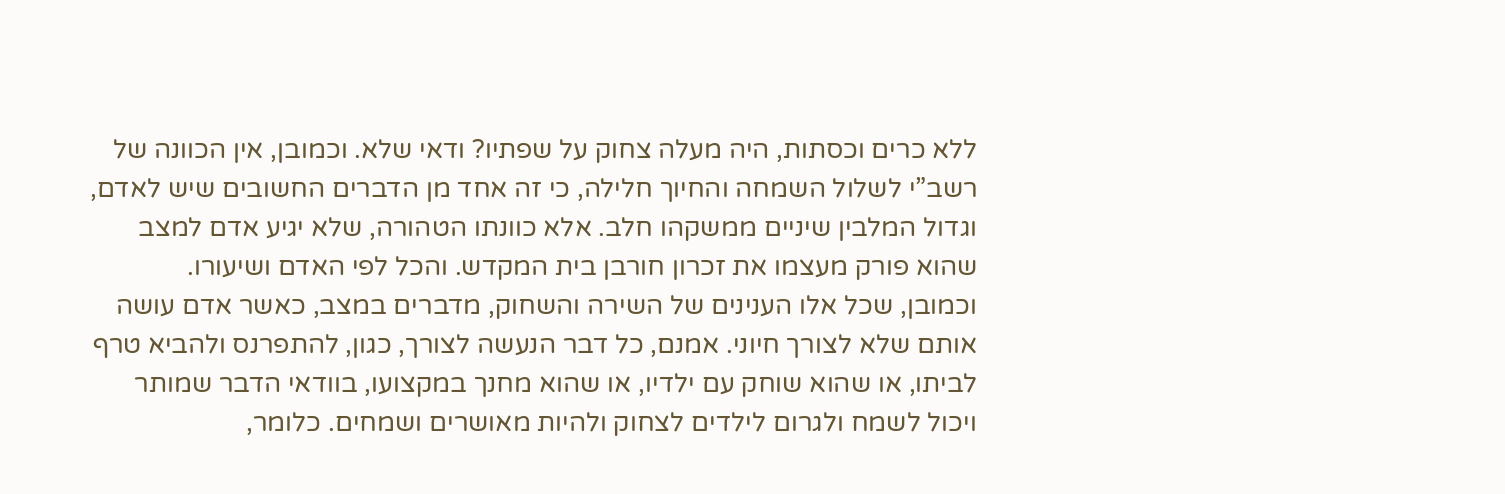ללא כרים וכסתות, היה מעלה צחוק על שפתיו? ודאי שלא. וכמובן, אין הכוונה של רשב”י לשלול השמחה והחיוך חלילה, כי זה אחד מן הדברים החשובים שיש לאדם, וגדול המלבין שיניים ממשקהו חלב. אלא כוונתו הטהורה, שלא יגיע אדם למצב שהוא פורק מעצמו את זכרון חורבן בית המקדש. והכל לפי האדם ושיעורו.
וכמובן, שכל אלו הענינים של השירה והשחוק, מדברים במצב, כאשר אדם עושה אותם שלא לצורך חיוני. אמנם, כל דבר הנעשה לצורך, כגון, להתפרנס ולהביא טרף לביתו, או שהוא שוחק עם ילדיו, או שהוא מחנך במקצועו, בוודאי הדבר שמותר ויכול לשמח ולגרום לילדים לצחוק ולהיות מאושרים ושמחים. כלומר,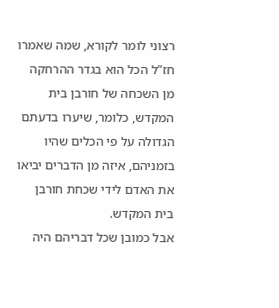רצוני לומר לקורא, שמה שאמרו חז”ל הכל הוא בגדר ההרחקה מן השכחה של חורבן בית המקדש, כלומר, שיערו בדעתם הגדולה על פי הכלים שהיו בזמניהם, איזה מן הדברים יביאו את האדם לידי שכחת חורבן בית המקדש.
אבל כמובן שכל דבריהם היה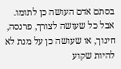בסתם אדם העושה כן לתומו. אבל כל שעושה לצורך, פרנסה, חינוך, או שעושה כן על מנת לא להיות שקוע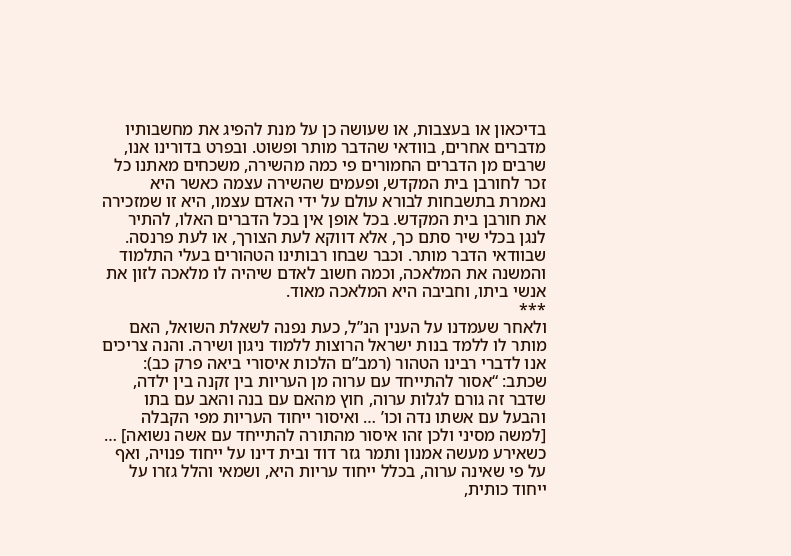בדיכאון או בעצבות, או שעושה כן על מנת להפיג את מחשבותיו מדברים אחרים, בוודאי שהדבר מותר ופשוט. ובפרט בדורינו אנו, שרבים מן הדברים החמורים פי כמה מהשירה, משכחים מאתנו כל זכר לחורבן בית המקדש, ופעמים שהשירה עצמה כאשר היא נאמרת בתשבחות לבורא עולם על ידי האדם עצמו, היא זו שמזכירה את חורבן בית המקדש. בכל אופן אין בכל הדברים האלו, להתיר לנגן בכלי שיר סתם כך, אלא דווקא לעת הצורך, או לעת פרנסה. שבוודאי הדבר מותר. וכבר שבחו רבותינו הטהורים בעלי התלמוד והמשנה את המלאכה, וכמה חשוב לאדם שיהיה לו מלאכה לזון את אנשי ביתו, וחביבה היא המלאכה מאוד.
***
ולאחר שעמדנו על הענין הנ”ל, כעת נפנה לשאלת השואל, האם מותר לו ללמד בנות ישראל הרוצות ללמוד ניגון ושירה. והנה צריכים אנו לדברי רבינו הטהור (רמב”ם הלכות איסורי ביאה פרק כב): שכתב: “אסור להתייחד עם ערוה מן העריות בין זקנה בין ילדה, שדבר זה גורם לגלות ערוה, חוץ מהאם עם בנה והאב עם בתו והבעל עם אשתו נדה וכו’ … ואיסור ייחוד העריות מפי הקבלה [למשה מסיני ולכן זהו איסור מהתורה להתייחד עם אשה נשואה] … כשאירע מעשה אמנון ותמר גזר דוד ובית דינו על ייחוד פנויה, ואף על פי שאינה ערוה, בכלל ייחוד עריות היא, ושמאי והלל גזרו על ייחוד כותית,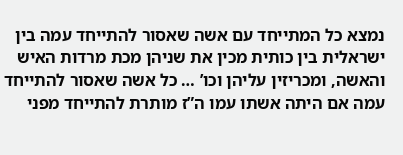נמצא כל המתייחד עם אשה שאסור להתייחד עמה בין ישראלית בין כותית מכין את שניהן מכת מרדות האיש והאשה, ומכריזין עליהן וכו’ … כל אשה שאסור להתייחד עמה אם היתה אשתו עמו ה”ז מותרת להתייחד מפני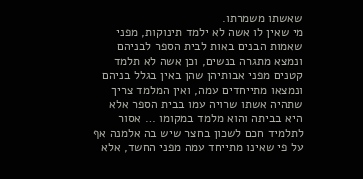שאשתו משמרתו.
מי שאין לו אשה לא ילמד תינוקות, מפני שאמות הבנים באות לבית הספר לבניהם ונמצא מתגרה בנשים, וכן אשה לא תלמד קטנים מפני אבותיהן שהן באין בגלל בניהם ונמצאו מתייחדים עמה, ואין המלמד צריך שתהיה אשתו שרויה עמו בבית הספר אלא היא בביתה והוא מלמד במקומו … אסור לתלמיד חכם לשכון בחצר שיש בה אלמנה אף על פי שאינו מתייחד עמה מפני החשד, אלא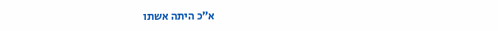א”כ היתה אשתו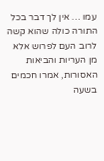עמו … אין לך דבר בכל התורה כולה שהוא קשה לרוב העם לפרוש אלא מן העריות והביאות האסורות, אמרו חכמים בשעה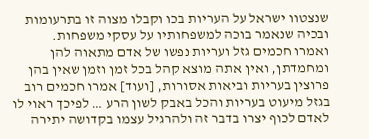שנצטוו ישראל על העריות בכו וקבלו מצוה זו בתרעומות ובכיה שנאמר בוכה למשפחותיו על עסקי משפחות.
ואמרו חכמים גזל ועריות נפשו של אדם מתאוה להן ומחמדתן, ואין אתה מוצא קהל בכל זמן וזמן שאין בהן פרוצין בעריות וביאות אסורות, [ועוד] אמרו חכמים רוב בגזל מיעוט בעריות והכל באבק לשון הרע … לפיכך ראוי לו לאדם לכוף יצרו בדבר זה ולהרגיל עצמו בקדושה יתירה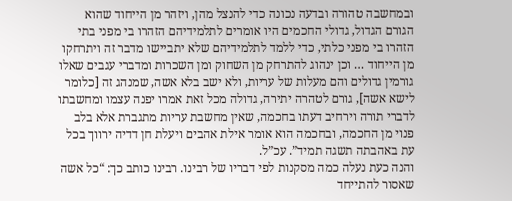ובמחשבה טהורה ובדעה נכונה כדי להנצל מהן, ויזהר מן הייחוד שהוא הגורם הגדול, גדולי החכמים היו אומרים לתלמידיהם הזהרו בי מפני בתי הזהרו בי מפני כלתי, כדי ללמד לתלמידיהם שלא יתביישו מדבר זה ויתרחקו מן הייחוד … וכן ינהוג להתרחק מן השחוק ומן השכרות ומדברי עגבים שאלו גורמין גדולים והם מעלות של עריות, ולא ישב בלא אשה, שמנהג זה [כלומר לישא אשה], גורם לטהרה יתירה, גדולה מכל זאת אמרו יפנה עצמו ומחשבתו לדברי תורה וירחיב דעתו בחכמה, שאין מחשבת עריות מתגברת אלא בלב פנוי מן החכמה, ובחכמה הוא אומר אילת אהבים ויעלת חן דדיה ירווך בכל עת באהבתה תשגה תמיד”. עכ”ל.
והנה כעת נעלה כמה מסקנות לפי דבריו של רבינו. רבינו כותב כך: “כל אשה שאסור להתייחד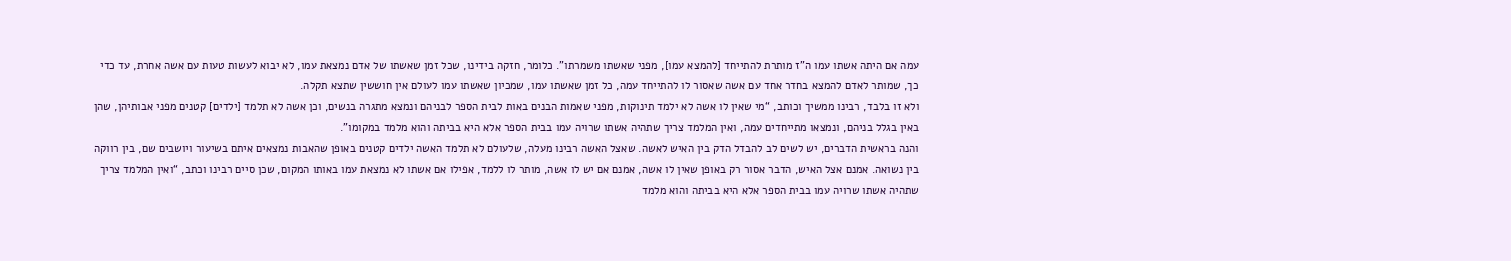עמה אם היתה אשתו עמו ה”ז מותרת להתייחד [להמצא עמו], מפני שאשתו משמרתו”. כלומר, חזקה בידינו, שכל זמן שאשתו של אדם נמצאת עמו, לא יבוא לעשות טעות עם אשה אחרת, עד כדי כך, שמותר לאדם להמצא בחדר אחד עם אשה שאסור לו להתייחד עמה, כל זמן שאשתו עמו, שמכיון שאשתו עמו לעולם אין חוששין שתצא תקלה.
ולא זו בלבד, רבינו ממשיך וכותב, “מי שאין לו אשה לא ילמד תינוקות, מפני שאמות הבנים באות לבית הספר לבניהם ונמצא מתגרה בנשים, וכן אשה לא תלמד [ילדים] קטנים מפני אבותיהן, שהן באין בגלל בניהם, ונמצאו מתייחדים עמה, ואין המלמד צריך שתהיה אשתו שרויה עמו בבית הספר אלא היא בביתה והוא מלמד במקומו”.
והנה בראשית הדברים, יש לשים לב להבדל הדק בין האיש לאשה. שאצל האשה רבינו מעלה, שלעולם לא תלמד האשה ילדים קטנים באופן שהאבות נמצאים איתם בשיעור ויושבים שם, בין רווקה בין נשואה. אמנם אצל האיש, הדבר אסור רק באופן שאין לו אשה, אמנם אם יש לו אשה, מותר לו ללמד, אפילו אם אשתו לא נמצאת עמו באותו המקום, שכן סיים רבינו וכתב, “ואין המלמד צריך שתהיה אשתו שרויה עמו בבית הספר אלא היא בביתה והוא מלמד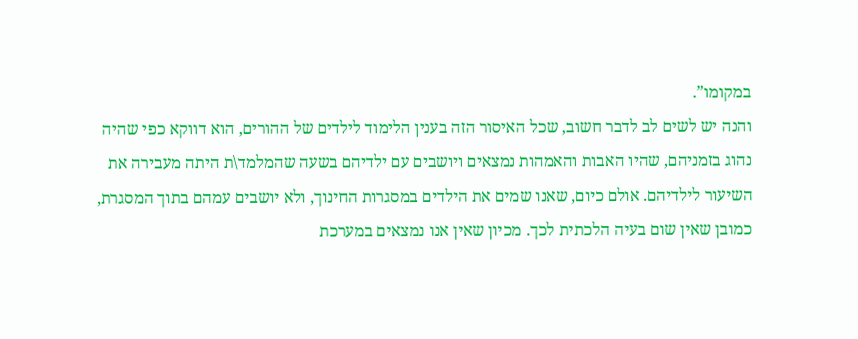במקומו”.
והנה יש לשים לב לדבר חשוב, שכל האיסור הזה בענין הלימוד לילדים של ההורים, הוא דווקא כפי שהיה נהוג בזמניהם, שהיו האבות והאמהות נמצאים ויושבים עם ילדיהם בשעה שהמלמד\ת היתה מעבירה את השיעור לילדיהם. אולם כיום, שאנו שמים את הילדים במסגרות החינוך, ולא יושבים עמהם בתוך המסגרת, כמובן שאין שום בעיה הלכתית לכך. מכיון שאין אנו נמצאים במערכת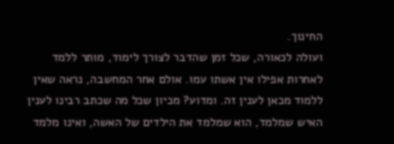החינוך.
ועולה לכאורה, שכל זמן שהדבר לצורך לימוד, מותר ללמד לאחרות אפילו אין אשתו עמו. אולם אחר המחשבה, נראה שאין ללמוד מכאן לענין זה. ומדוע? מכיון שכל מה שכתב רבינו לענין האיש שמלמד, הוא שמלמד את הילדים של האשה, ואינו מלמד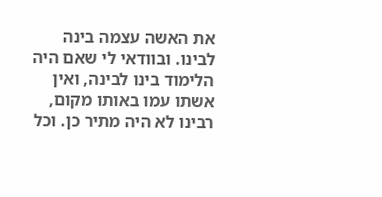את האשה עצמה בינה לבינו. ובוודאי לי שאם היה הלימוד בינו לבינה, ואין אשתו עמו באותו מקום, רבינו לא היה מתיר כן. וכל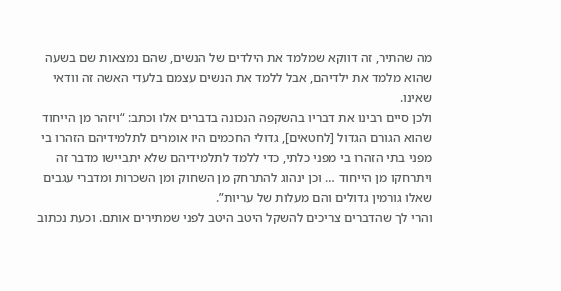מה שהתיר, זה דווקא שמלמד את הילדים של הנשים, שהם נמצאות שם בשעה שהוא מלמד את ילדיהם, אבל ללמד את הנשים עצמם בלעדי האשה זה וודאי שאינו.
ולכן סיים רבינו את דבריו בהשקפה הנכונה בדברים אלו וכתב: “ויזהר מן הייחוד שהוא הגורם הגדול [לחטאים], גדולי החכמים היו אומרים לתלמידיהם הזהרו בי מפני בתי הזהרו בי מפני כלתי, כדי ללמד לתלמידיהם שלא יתביישו מדבר זה ויתרחקו מן הייחוד … וכן ינהוג להתרחק מן השחוק ומן השכרות ומדברי עגבים שאלו גורמין גדולים והם מעלות של עריות”.
והרי לך שהדברים צריכים להשקל היטב היטב לפני שמתירים אותם. וכעת נכתוב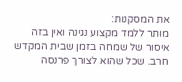את המסקנות:
מותר ללמד מקצוע נגינה ואין בזה איסור של שמחה בזמן שבית המקדש חרב. שכל שהוא לצורך פרנסה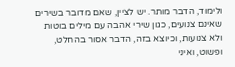ולימוד, הדבר מותר. יש לציין, שאם מדובר בשירים שאינם צנועים, כגון שירי אהבה עם מילים בוטות ולא צנועות, וכיוצא בזה, הדבר אסור בהחלט, ופשוט, ואיני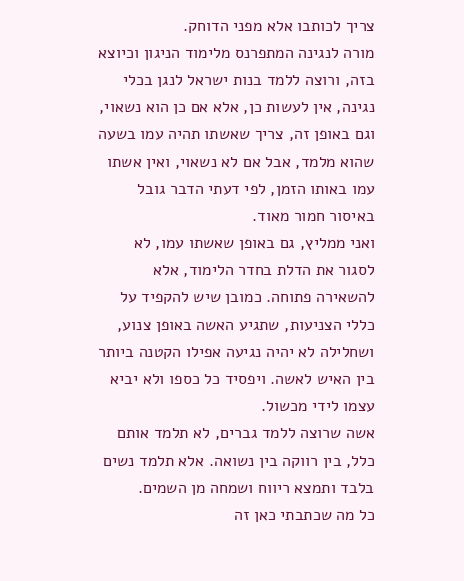צריך לכותבו אלא מפני הדוחק.
מורה לנגינה המתפרנס מלימוד הניגון וכיוצא בזה, ורוצה ללמד בנות ישראל לנגן בכלי נגינה, אין לעשות כן, אלא אם כן הוא נשאוי, וגם באופן זה, צריך שאשתו תהיה עמו בשעה שהוא מלמד, אבל אם לא נשאוי, ואין אשתו עמו באותו הזמן, לפי דעתי הדבר גובל באיסור חמור מאוד.
ואני ממליץ, גם באופן שאשתו עמו, לא לסגור את הדלת בחדר הלימוד, אלא להשאירה פתוחה. כמובן שיש להקפיד על כללי הצניעות, שתגיע האשה באופן צנוע, ושחלילה לא יהיה נגיעה אפילו הקטנה ביותר בין האיש לאשה. ויפסיד כל כספו ולא יביא עצמו לידי מכשול.
אשה שרוצה ללמד גברים, לא תלמד אותם כלל, בין רווקה בין נשואה. אלא תלמד נשים בלבד ותמצא ריווח ושמחה מן השמים.
כל מה שכתבתי כאן זה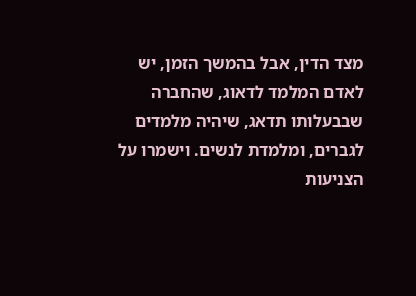מצד הדין, אבל בהמשך הזמן, יש לאדם המלמד לדאוג, שהחברה שבבעלותו תדאג, שיהיה מלמדים לגברים, ומלמדת לנשים. וישמרו על הצניעות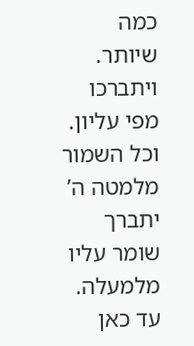כמה שיותר. ויתברכו מפי עליון. וכל השמור מלמטה ה’ יתברך שומר עליו מלמעלה.
עד כאן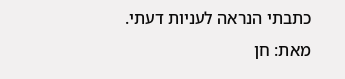כתבתי הנראה לעניות דעתי. מאת: חן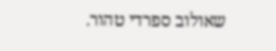שאולוב ספרדי טהור.